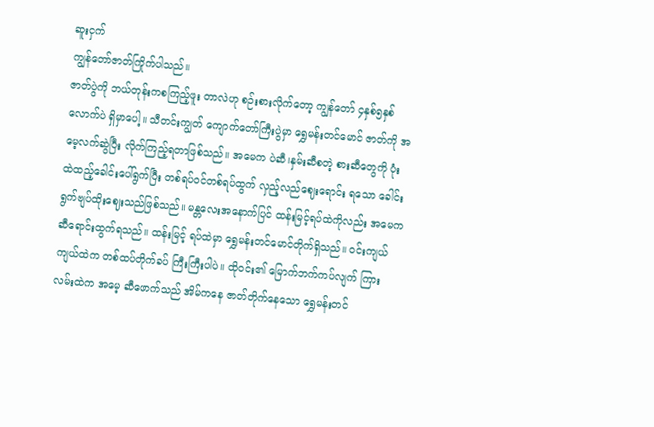ဆူးငှက်
ကျွန်တော်ဇာတ်ကြိုက်ပါသည်။
ဇာတ်ပွဲကို ဘယ်တုန်းကစကြည့်ဖူး တာလဲဟု စဉ်းစားလိုက်တော့ ကျွန်တော် ၄နှစ်၅နှစ်လောက်ပဲ ရှိမှာပေါ့။ သီတင်းကျွတ် ကျောက်တော်ကြီးပွဲမှာ ရွှေမန်းတင်မောင် ဇာတ်ကို အမေ့လက်ဆွဲပြီး လိုက်ကြည့်ရတာဖြစ်သည်။ အမေက ပဲဆီ၊နှမ်းဆီစတဲ့ စားဆီတွေကို ပုံးထဲထည့်ခေါင်းပေါ်ရွက်ပြီး တစ်ရပ်ဝင်တစ်ရပ်ထွက် လှည့်လည်ဈေးရောင်း ရသော ခေါင်းရွက်ဗျပ်ထိုးဈေးသည်ဖြစ်သည်။ မန္တလေးအနောက်ပြင် ထန်းမြင့်ရပ်ထဲကိုလည်း အမေက ဆီရောင်းထွက်ရသည်။ ထန်းမြင့် ရပ်ထဲမှာ ရွှေမန်းတင်မောင်တိုက်ရှိသည်။ ဝင်းကျယ်ကျယ်ထဲက တစ်ထပ်တိုက်ခပ် ကြီးကြီးပါပဲ။ ထိုဝင်း၏ မြောက်ဘက်ကပ်လျက် ကြားလမ်းထဲက အမေ့ ဆီဖောက်သည် အိမ်ကနေ ဇာတ်တိုက်နေသော ရွှေမန်းတင်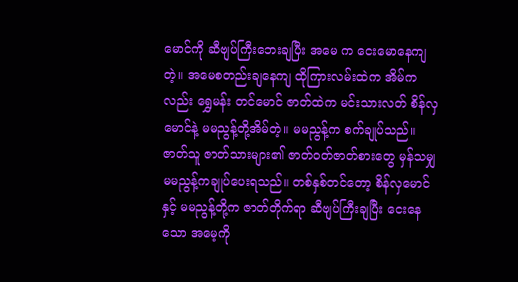မောင်ကို ဆီဗျပ်ကြီးဘေးချပြီး အမေ က ငေးမောနေကျတဲ့။ အမေစတည်းချနေကျ ထိုကြားလမ်းထဲက အိမ်ကလည်း ရွှေမန်း တင်မောင် ဇာတ်ထဲက မင်းသားလတ် စိန်လှမောင်နဲ့ မမညွန့်တို့အိမ်တဲ့။ မမညွန့်က စက်ချုပ်သည်။ ဇာတ်သူ ဇာတ်သားများ၏ ဇာတ်ဝတ်ဇာတ်စားတွေ မှန်သမျှ မမညွန့်ကချုပ်ပေးရသည်။ တစ်နှစ်တင်တော့ စိန်လှမောင်နှင့် မမညွန့်တို့က ဇာတ်တိုက်ရာ ဆီဗျပ်ကြီးချပြီး ငေးနေသော အမေ့ကို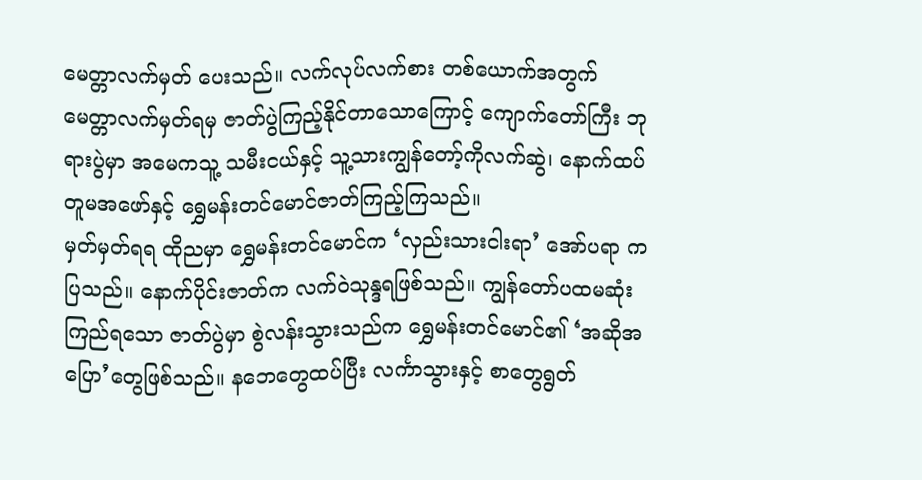မေတ္တာလက်မှတ် ပေးသည်။ လက်လုပ်လက်စား တစ်ယောက်အတွက် မေတ္တာလက်မှတ်ရမှ ဇာတ်ပွဲကြည့်နိုင်တာသောကြောင့် ကျောက်တော်ကြီး ဘုရားပွဲမှာ အမေကသူ့ သမီးငယ်နှင့် သူ့သားကျွန်တော့်ကိုလက်ဆွဲ၊ နောက်ထပ်တူမအဖော်နှင့် ရွှေမန်းတင်မောင်ဇာတ်ကြည့်ကြသည်။
မှတ်မှတ်ရရ ထိုညမှာ ရွှေမန်းတင်မောင်က ‘လှည်းသားငါးရာ’ အော်ပရာ ကပြသည်။ နောက်ပိုင်းဇာတ်က လက်ဝဲသုန္ဒရဖြစ်သည်။ ကျွန်တော်ပထမဆုံးကြည်ရသော ဇာတ်ပွဲမှာ စွဲလန်းသွားသည်က ရွှေမန်းတင်မောင်၏ ‘အဆိုအပြော’တွေဖြစ်သည်။ နဘေတွေထပ်ပြီး လင်္ကာသွားနှင့် စာတွေရွတ်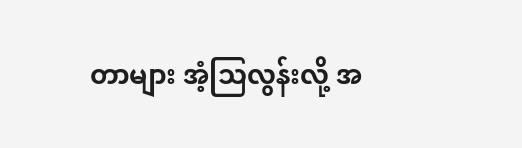တာများ အံ့သြလွန်းလို့ အ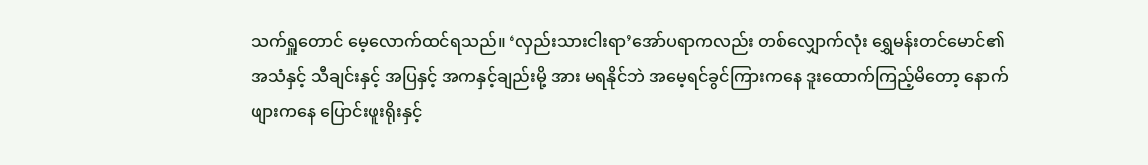သက်ရှူတောင် မေ့လောက်ထင်ရသည်။ ‘လှည်းသားငါးရာ’အော်ပရာကလည်း တစ်လျှောက်လုံး ရွှေမန်းတင်မောင်၏ အသံနှင့် သီချင်းနှင့် အပြနှင့် အကနှင့်ချည်းမို့ အား မရနိုင်ဘဲ အမေ့ရင်ခွင်ကြားကနေ ဒူးထောက်ကြည့်မိတော့ နောက်ဖျားကနေ ပြောင်းဖူးရိုးနှင့်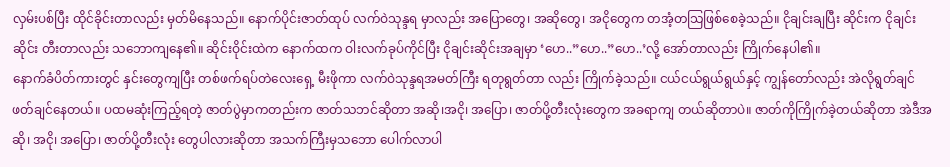လှမ်းပစ်ပြီး ထိုင်ခိုင်းတာလည်း မှတ်မိနေသည်။ နောက်ပိုင်းဇာတ်ထုပ် လက်ဝဲသုန္ဒရ မှာလည်း အပြောတွေ၊ အဆိုတွေ၊ အငိုတွေက တအံ့တသြဖြစ်စေခဲ့သည်။ ငိုချင်းချပြီး ဆိုင်းက ငိုချင်းဆိုင်း တီးတာလည်း သဘောကျနေ၏။ ဆိုင်းဝိုင်းထဲက နောက်ထက ဝါးလက်ခုပ်ကိုင်ပြီး ငိုချင်းဆိုင်းအချမှာ ‘ဟေ..”ဟေ..”ဟေ..’လို့ အော်တာလည်း ကြိုက်နေပါ၏။
နောက်ခံပိတ်ကားတွင် နှင်းတွေကျပြီး တစ်ဖက်ရပ်တဲလေးရှေ့ မီးဖိုကာ လက်ဝဲသုန္ဒရအမတ်ကြီး ရတုရွတ်တာ လည်း ကြိုက်ခဲ့သည်။ ငယ်ငယ်ရွယ်ရွယ်နှင့် ကျွန်တော်လည်း အဲလိုရွတ်ချင်ဖတ်ချင်နေတယ်။ ပထမဆုံးကြည့်ရတဲ့ ဇာတ်ပွဲမှာကတည်းက ဇာတ်သဘင်ဆိုတာ အဆို၊အငို၊ အပြော၊ ဇာတ်ပို့တီးလုံးတွေက အခရာကျ တယ်ဆိုတာပဲ။ ဇာတ်ကိုကြိုက်ခဲ့တယ်ဆိုတာ အဲဒီအဆို၊ အငို၊ အပြော၊ ဇာတ်ပို့တီးလုံး တွေပါလားဆိုတာ အသက်ကြီးမှသဘော ပေါက်လာပါ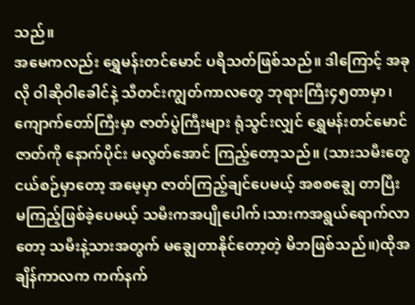သည်။
အမေကလည်း ရွှေမန်းတင်မောင် ပရိသတ်ဖြစ်သည်။ ဒါကြောင့် အခုလို ဝါဆိုဝါခေါင်နဲ့ သီတင်းကျွတ်ကာလတွေ ဘုရားကြီး၄၅တာမှာ၊ ကျောက်တော်ကြီးမှာ ဇာတ်ပွဲကြီးများ ရုံသွင်းလျှင် ရွှေမန်းတင်မောင်ဇာတ်ကို နောက်ပိုင်း မလွတ်အောင် ကြည့်တော့သည်။ (သားသမီးတွေ ငယ်စဉ်မှာတော့ အမေ့မှာ ဇာတ်ကြည့်ချင်ပေမယ့် အစစချွေ တာပြီး မကြည့်ဖြစ်ခဲ့ပေမယ့် သမီးကအပျိုပေါက်၊သားကအရွယ်ရောက်လာတော့ သမီးနဲ့သားအတွက် မချွေတာနိုင်တော့တဲ့ မိဘဖြစ်သည်။)ထိုအချိန်ကာလက ကက်နက်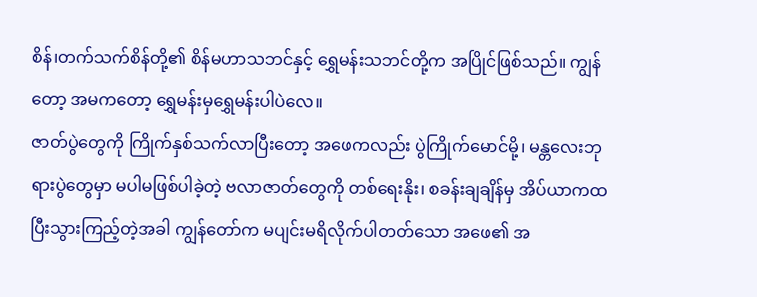စိန်၊တက်သက်စိန်တို့၏ စိန်မဟာသဘင်နှင့် ရွှေမန်းသဘင်တို့က အပြိုင်ဖြစ်သည်။ ကျွန်တော့ အမကတော့ ရွှေမန်းမှရွှေမန်းပါပဲလေ။
ဇာတ်ပွဲတွေကို ကြိုက်နှစ်သက်လာပြီးတော့ အဖေကလည်း ပွဲကြိုက်မောင်မို့၊ မန္တလေးဘုရားပွဲတွေမှာ မပါမဖြစ်ပါခဲ့တဲ့ ဗလာဇာတ်တွေကို တစ်ရေးနိုး၊ စခန်းချချိန်မှ အိပ်ယာကထပြီးသွားကြည့်တဲ့အခါ ကျွန်တော်က မပျင်းမရိလိုက်ပါတတ်သော အဖေ၏ အ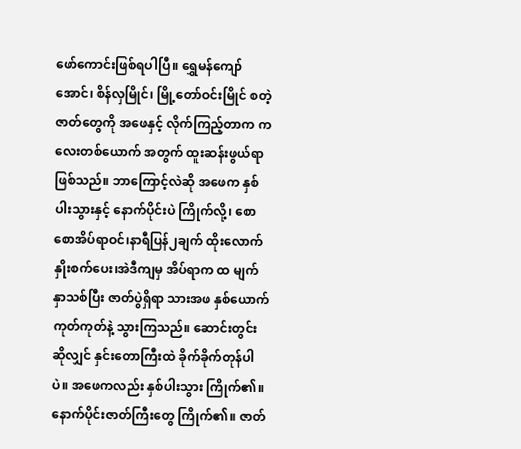ဖော်ကောင်းဖြစ်ရပါပြီ။ ရွှေမန်ကျော်အောင်၊ စိန်လှမြိုင်၊ မြို့တော်ဝင်းမြိုင် စတဲ့ ဇာတ်တွေကို အဖေနှင့် လိုက်ကြည့်တာက ကလေးတစ်ယောက် အတွက် ထူးဆန်းဖွယ်ရာဖြစ်သည်။ ဘာကြောင့်လဲဆို အဖေက နှစ်ပါးသွားနှင့် နောက်ပိုင်းပဲ ကြိုက်လို့၊ စောစောအိပ်ရာဝင်၊နာရီပြန်၂ချက် ထိုးလောက်နှိုးစက်ပေး၊အဲဒီကျမှ အိပ်ရာက ထ မျက်နှာသစ်ပြီး ဇာတ်ပွဲရှိရာ သားအဖ နှစ်ယောက် ကုတ်ကုတ်နဲ့ သွားကြသည်။ ဆောင်းတွင်းဆိုလျှင် နှင်းတောကြီးထဲ ခိုက်ခိုက်တုန်ပါပဲ။ အဖေကလည်း နှစ်ပါးသွား ကြိုက်၏။ နောက်ပိုင်းဇာတ်ကြီးတွေ ကြိုက်၏။ ဇာတ်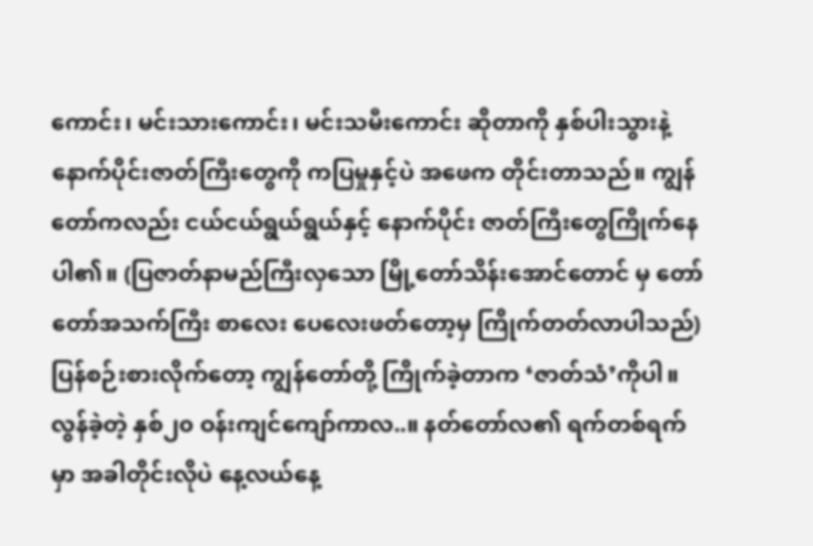ကောင်း၊ မင်းသားကောင်း၊ မင်းသမီးကောင်း ဆိုတာကို နှစ်ပါးသွားနဲ့ နောက်ပိုင်းဇာတ်ကြီးတွေကို ကပြမှုနှင့်ပဲ အဖေက တိုင်းတာသည်။ ကျွန်တော်ကလည်း ငယ်ငယ်ရွယ်ရွယ်နှင့် နောက်ပိုင်း ဇာတ်ကြီးတွေကြိုက်နေပါ၏။ (ပြဇာတ်နာမည်ကြီးလှသော မြို့တော်သိန်းအောင်တောင် မှ တော်တော်အသက်ကြီး စာလေး ပေလေးဖတ်တော့မှ ကြိုက်တတ်လာပါသည်)
ပြန်စဉ်းစားလိုက်တော့ ကျွန်တော်တို့ ကြိုက်ခဲ့တာက ‘ဇာတ်သံ’ကိုပါ။
လွန်ခဲ့တဲ့ နှစ်၂၀ ဝန်းကျင်ကျော်ကာလ..။ နတ်တော်လ၏ ရက်တစ်ရက်မှာ အခါတိုင်းလိုပဲ နေ့လယ်နေ့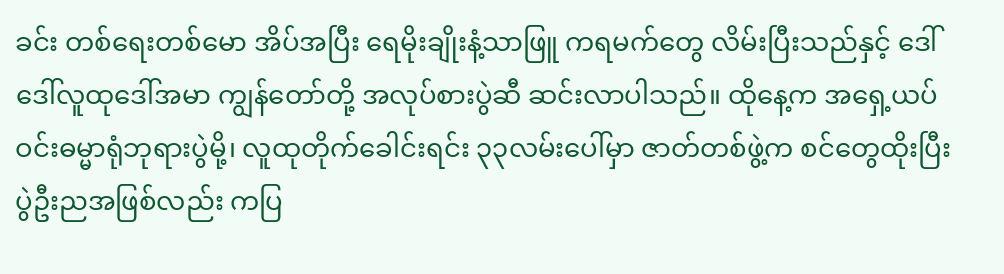ခင်း တစ်ရေးတစ်မော အိပ်အပြီး ရေမိုးချိုးနံ့သာဖြူ ကရမက်တွေ လိမ်းပြီးသည်နှင့် ဒေါ်ဒေါ်လူထုဒေါ်အမာ ကျွန်တော်တို့ အလုပ်စားပွဲဆီ ဆင်းလာပါသည်။ ထိုနေ့က အရှေ့ယပ်ဝင်းဓမ္မာရုံဘုရားပွဲမို့၊ လူထုတိုက်ခေါင်းရင်း ၃၃လမ်းပေါ်မှာ ဇာတ်တစ်ဖွဲ့က စင်တွေထိုးပြီး ပွဲဦးညအဖြစ်လည်း ကပြ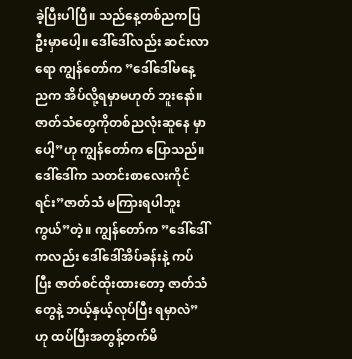ခဲ့ပြီးပါပြီ။ သည်နေ့တစ်ညကပြဦးမှာပေါ့။ ဒေါ်ဒေါ်လည်း ဆင်းလာရော ကျွန်တော်က ”ဒေါ်ဒေါ်မနေ့ညက အိပ်လို့ရမှာမဟုတ် ဘူးနော်။ဇာတ်သံတွေကိုတစ်ညလုံးဆူနေ မှာပေါ့”ဟု ကျွန်တော်က ပြောသည်။ ဒေါ်ဒေါ်က သတင်းစာလေးကိုင်ရင်း”ဇာတ်သံ မကြားရပါဘူးကွယ်”တဲ့။ ကျွန်တော်က ”ဒေါ်ဒေါ်ကလည်း ဒေါ်ဒေါ်အိပ်ခန်းနဲ့ ကပ်ပြီး ဇာတ်စင်ထိုးထားတော့ ဇာတ်သံ တွေနဲ့ ဘယ့်နှယ့်လုပ်ပြီး ရမှာလဲ”ဟု ထပ်ပြီးအတွန့်တက်မိ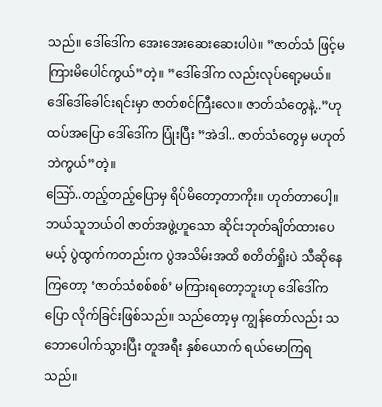သည်။ ဒေါ်ဒေါ်က အေးအေးဆေးဆေးပါပဲ။ ”ဇာတ်သံ ဖြင့်မကြားမိပေါင်ကွယ်”တဲ့။ ”ဒေါ်ဒေါ်က လည်းလုပ်ရော့မယ်။ ဒေါ်ဒေါ်ခေါင်းရင်းမှာ ဇာတ်စင်ကြီးလေ။ ဇာတ်သံတွေနဲ့..”ဟု ထပ်အပြော ဒေါ်ဒေါ်က ပြုံးပြီး ”အဲဒါ.. ဇာတ်သံတွေမှ မဟုတ်ဘဲကွယ်”တဲ့။
သြော်..တည့်တည့်ပြောမှ ရိပ်မိတော့တာကိုး။ ဟုတ်တာပေါ့။ ဘယ်သူဘယ်ဝါ ဇာတ်အဖွဲ့ဟူသော ဆိုင်းဘုတ်ချိတ်ထားပေမယ့် ပွဲထွက်ကတည်းက ပွဲအသိမ်းအထိ စတိတ်ရှိုးပဲ သီဆိုနေကြတော့ ‘ဇာတ်သံစစ်စစ်’ မကြားရတော့ဘူးဟု ဒေါ်ဒေါ်ကပြော လိုက်ခြင်းဖြစ်သည်။ သည်တော့မှ ကျွန်တော်လည်း သဘောပေါက်သွားပြီး တူအရီး နှစ်ယောက် ရယ်မောကြရသည်။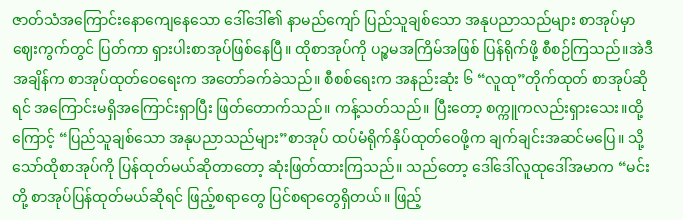ဇာတ်သံအကြောင်းနောကျေနေသော ဒေါ်ဒေါ်၏ နာမည်ကျော် ပြည်သူချစ်သော အနုပညာသည်များ စာအုပ်မှာ ဈေးကွက်တွင် ပြတ်ကာ ရှားပါးစာအုပ်ဖြစ်နေပြီ။ ထိုစာအုပ်ကို ပဉ္စမအကြိမ်အဖြစ် ပြန်ရိုက်ဖို့ စီစဉ်ကြသည်။အဲဒီအချိန်က စာအုပ်ထုတ်ဝေရေးက အတော်ခက်ခဲသည်။ စီစစ်ရေးက အနည်းဆုံး ၆ “လူထု”တိုက်ထုတ် စာအုပ်ဆိုရင် အကြောင်းမရှိအကြောင်းရှာပြီး ဖြတ်တောက်သည်။ ကန့်သတ်သည်။ ပြီးတော့ စက္ကူကလည်းရှားသေး။ထို့ကြောင့် “ပြည်သူချစ်သော အနုပညာသည်များ”စာအုပ် ထပ်မံရိုက်နှိပ်ထုတ်ဝေဖို့က ချက်ချင်းအဆင်မပြေ။ သို့သော်ထိုစာအုပ်ကို ပြန်ထုတ်မယ်ဆိုတာတော့ ဆုံးဖြတ်ထားကြသည်။ သည်တော့ ဒေါ်ဒေါ်လူထုဒေါ်အမာက “မင်းတို့ စာအုပ်ပြန်ထုတ်မယ်ဆိုရင် ဖြည့်စရာတွေ ပြင်စရာတွေရှိတယ်။ ဖြည့်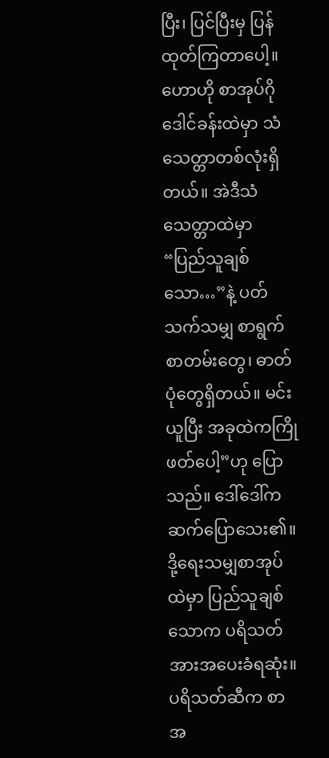ပြီး၊ ပြင်ပြီးမှ ပြန်ထုတ်ကြတာပေါ့။ ဟောဟို စာအုပ်ဂိုဒေါင်ခန်းထဲမှာ သံသေတ္တာတစ်လုံးရှိတယ်။ အဲဒီသံသေတ္တာထဲမှာ “ပြည်သူချစ်သော…”နဲ့ ပတ်သက်သမျှ စာရွက်စာတမ်းတွေ၊ ဓာတ်ပုံတွေရှိတယ်။ မင်းယူပြီး အခုထဲကကြိုဖတ်ပေါ့”ဟု ပြောသည်။ ဒေါ်ဒေါ်က ဆက်ပြောသေး၏။ ဒို့ရေးသမျှစာအုပ်ထဲမှာ ပြည်သူချစ်သောက ပရိသတ်အားအပေးခံရဆုံး။ ပရိသတ်ဆီက စာအ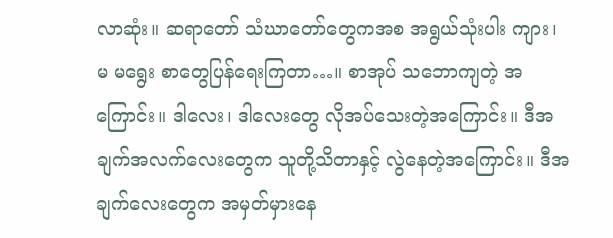လာဆုံး။ ဆရာတော် သံဃာတော်တွေကအစ အရွယ်သုံးပါး ကျား၊ မ မရွေး စာတွေပြန်ရေးကြတာ…။ စာအုပ် သဘောကျတဲ့ အကြောင်း။ ဒါလေး၊ ဒါလေးတွေ လိုအပ်သေးတဲ့အကြောင်း။ ဒီအချက်အလက်လေးတွေက သူတို့သိတာနှင့် လွဲနေတဲ့အကြောင်း။ ဒီအချက်လေးတွေက အမှတ်မှားနေ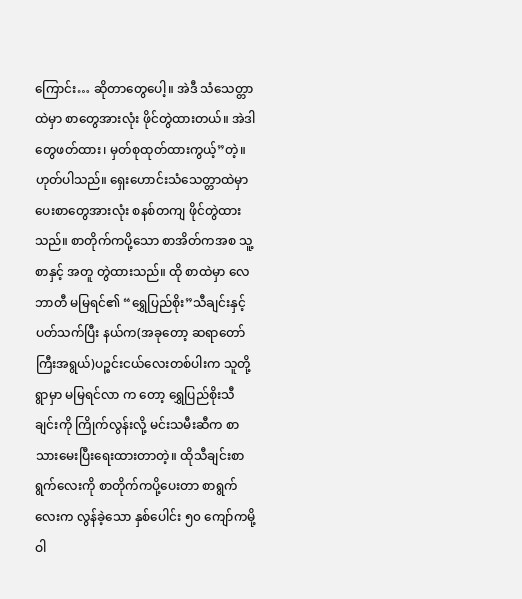ကြောင်း… ဆိုတာတွေပေါ့။ အဲဒီ သံသေတ္တာထဲမှာ စာတွေအားလုံး ဖိုင်တွဲထားတယ်။ အဲဒါတွေဖတ်ထား၊ မှတ်စုထုတ်ထားကွယ့်”တဲ့။
ဟုတ်ပါသည်။ ရှေးဟောင်းသံသေတ္တာထဲမှာ ပေးစာတွေအားလုံး စနစ်တကျ ဖိုင်တွဲထားသည်။ စာတိုက်ကပို့သော စာအိတ်ကအစ သူ့စာနှင့် အတူ တွဲထားသည်။ ထို စာထဲမှာ လေဘာတီ မမြရင်၏ “ရွှေပြည်စိုး”သီချင်းနှင့် ပတ်သက်ပြီး နယ်က(အခုတော့ ဆရာတော်ကြီးအရွယ်)ပဉ္စင်းငယ်လေးတစ်ပါးက သူတို့ရွာမှာ မမြရင်လာ က တော့ ရွှေပြည်စိုးသီချင်းကို ကြိုက်လွန်းလို့ မင်းသမီးဆီက စာသားမေးပြီးရေးထားတာတဲ့။ ထိုသီချင်းစာရွက်လေးကို စာတိုက်ကပို့ပေးတာ စာရွက်လေးက လွန်ခဲ့သော နှစ်ပေါင်း ၅၀ ကျော်ကမို့ ဝါ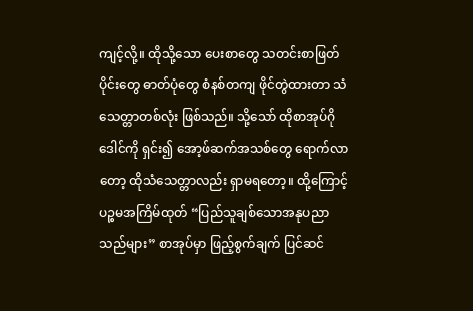ကျင့်လို့။ ထိုသို့သော ပေးစာတွေ သတင်းစာဖြတ်ပိုင်းတွေ ဓာတ်ပုံတွေ စံနစ်တကျ ဖိုင်တွဲထားတာ သံသေတ္တာတစ်လုံး ဖြစ်သည်။ သို့သော် ထိုစာအုပ်ဂိုဒေါင်ကို ရှင်း၍ အော့ဖ်ဆက်အသစ်တွေ ရောက်လာတော့ ထိုသံသေတ္တာလည်း ရှာမရတော့။ ထို့ကြောင့် ပဉ္စမအကြိမ်ထုတ် “ပြည်သူချစ်သောအနုပညာသည်များ” စာအုပ်မှာ ဖြည့်စွက်ချက် ပြင်ဆင်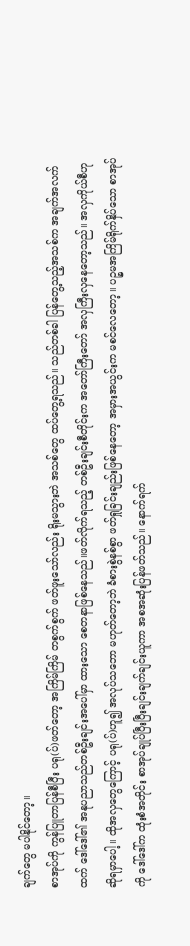ချက်တွေ မပါနိုင်တော့။
စာအုပ်ကို ကွန်ပြူတာပြန်စီပြီး ပရု(ပ်)ဖတ်တော့ အကြိမ်ကြိမ် တစွက်စွက် ဖတ်ဖူးသော်လည်း ရိုးမသွားဘဲ အသစ်တွေ ထပ်တွေ့ရသည်။ သည်တစ်ခါ ပြန်တွေ့သည့်အသစ်က အချက်အလက်ထက် ဒေါ်ဒေါ်၏ အနုပညာသည်တစ်ဦးချင်းအပေါ်မှာ ထားသော စေတနာဖြစ်နေသည်။ဖတ်လိုက်ရသည့် တစ်ဦးချင်းစီတိုင်းက အတော်ကြီးတော် အလှကြီးလှနေတော့သည်။ အလှကိုယ်စီဟု ဆိုရမှာပေါ့။ ထိုအလှတွေကြောင့် ပရု(ပ်)ဟူ၍ အလုပ်သဘော မဟုတ်တော့ဘဲ ခံစားစွဲနစ်စွာ ဖတ်ရှုခြင်းချည်းဖြစ်နေတော့ အမှားအယွင်းက မစင်လေတော့။ ပဉ္စမအကြိမ်ရိုက်နှိပ်သော စာအုပ်ကို ဒေါ်ဒေါ်က ထုံးစံအတိုင်း စာအုပ်ချုပ်ပြီးပြီးချင်းချက်ချင်းယူကာ အစအဆုံးပြန်ဖတ်သည်။ နောက်ရက်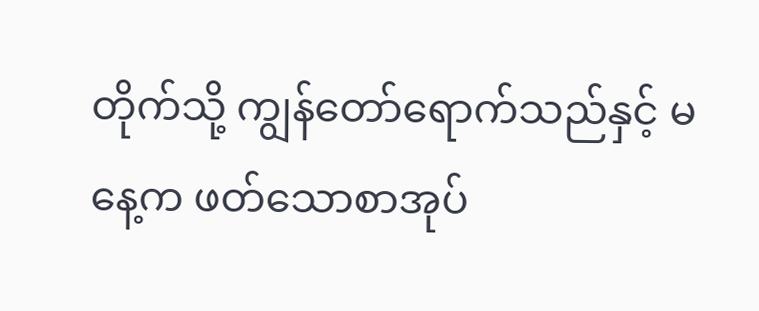တိုက်သို့ ကျွန်တော်ရောက်သည်နှင့် မနေ့က ဖတ်သောစာအုပ်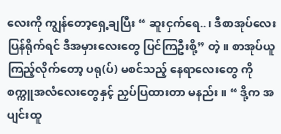လေးကို ကျွန်တော့ရှေ့ချပြီး “ ဆူးငှက်ရေ..၊ ဒီစာအုပ်လေး ပြန်ရိုက်ရင် ဒီအမှားလေးတွေ ပြင်ကြဦးစို့” တဲ့။ စာအုပ်ယူကြည့်လိုက်တော့ ပရု(ပ်) မစင်သည့် နေရာလေးတွေ ကို စက္ကူအလံလေးတွေနှင့် ညှပ်ပြထားတာ မနည်း။ “ ဒို့က အပျင်းထူ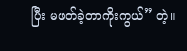ပြီး မဖတ်ခဲ့တာကိုးကွယ်” တဲ့။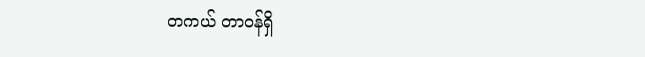တကယ် တာဝန်ရှိ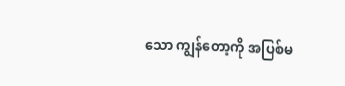သော ကျွန်တော့ကို အပြစ်မ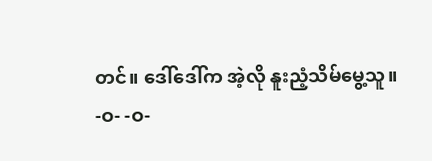တင်။ ဒေါ်ဒေါ်က အဲ့လို နူးညံ့သိမ်မွေ့သူ။
-ဝ- -ဝ-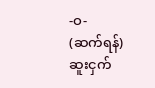-ဝ-
(ဆက်ရန်)
ဆူးငှက်